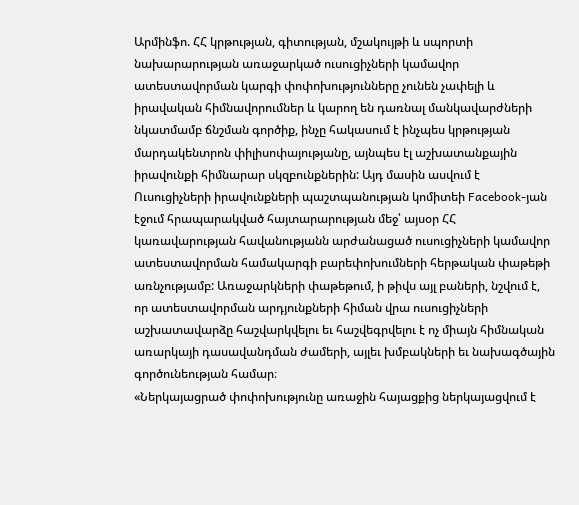Արմինֆո. ՀՀ կրթության, գիտության, մշակույթի և սպորտի նախարարության առաջարկած ուսուցիչների կամավոր ատեստավորման կարգի փոփոխությունները չունեն չափելի և իրավական հիմնավորումներ և կարող են դառնալ մանկավարժների նկատմամբ ճնշման գործիք, ինչը հակասում է ինչպես կրթության մարդակենտրոն փիլիսոփայությանը, այնպես էլ աշխատանքային իրավունքի հիմնարար սկզբունքներին: Այդ մասին ասվում է Ուսուցիչների իրավունքների պաշտպանության կոմիտեի Facebook-յան էջում հրապարակված հայտարարության մեջ՝ այսօր ՀՀ կառավարության հավանությանն արժանացած ուսուցիչների կամավոր ատեստավորման համակարգի բարեփոխումների հերթական փաթեթի առնչությամբ: Առաջարկների փաթեթում, ի թիվս այլ բաների, նշվում է, որ ատեստավորման արդյունքների հիման վրա ուսուցիչների աշխատավարձը հաշվարկվելու եւ հաշվեգրվելու է ոչ միայն հիմնական առարկայի դասավանդման ժամերի, այլեւ խմբակների եւ նախագծային գործունեության համար։
«Ներկայացրած փոփոխությունը առաջին հայացքից ներկայացվում է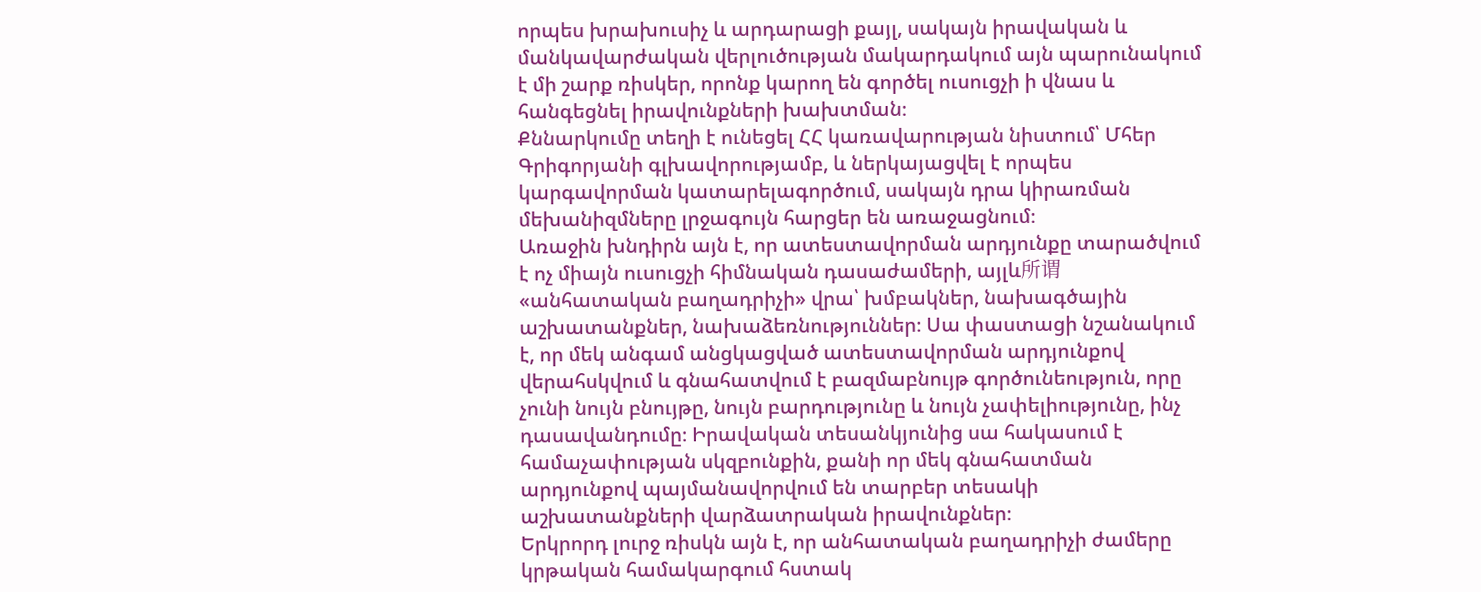որպես խրախուսիչ և արդարացի քայլ, սակայն իրավական և մանկավարժական վերլուծության մակարդակում այն պարունակում է մի շարք ռիսկեր, որոնք կարող են գործել ուսուցչի ի վնաս և հանգեցնել իրավունքների խախտման։
Քննարկումը տեղի է ունեցել ՀՀ կառավարության նիստում՝ Մհեր Գրիգորյանի գլխավորությամբ, և ներկայացվել է որպես կարգավորման կատարելագործում, սակայն դրա կիրառման մեխանիզմները լրջագույն հարցեր են առաջացնում։
Առաջին խնդիրն այն է, որ ատեստավորման արդյունքը տարածվում է ոչ միայն ուսուցչի հիմնական դասաժամերի, այլև所谓 «անհատական բաղադրիչի» վրա՝ խմբակներ, նախագծային աշխատանքներ, նախաձեռնություններ։ Սա փաստացի նշանակում է, որ մեկ անգամ անցկացված ատեստավորման արդյունքով վերահսկվում և գնահատվում է բազմաբնույթ գործունեություն, որը չունի նույն բնույթը, նույն բարդությունը և նույն չափելիությունը, ինչ դասավանդումը։ Իրավական տեսանկյունից սա հակասում է համաչափության սկզբունքին, քանի որ մեկ գնահատման արդյունքով պայմանավորվում են տարբեր տեսակի աշխատանքների վարձատրական իրավունքներ։
Երկրորդ լուրջ ռիսկն այն է, որ անհատական բաղադրիչի ժամերը կրթական համակարգում հստակ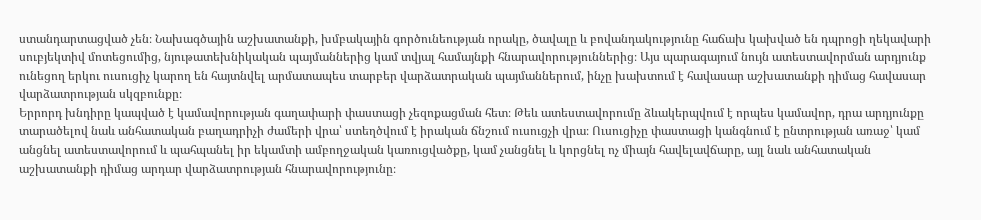ստանդարտացված չեն։ Նախագծային աշխատանքի, խմբակային գործունեության որակը, ծավալը և բովանդակությունը հաճախ կախված են դպրոցի ղեկավարի սուբյեկտիվ մոտեցումից, նյութատեխնիկական պայմաններից կամ տվյալ համայնքի հնարավորություններից։ Այս պարագայում նույն ատեստավորման արդյունք ունեցող երկու ուսուցիչ կարող են հայտնվել արմատապես տարբեր վարձատրական պայմաններում, ինչը խախտում է հավասար աշխատանքի դիմաց հավասար վարձատրության սկզբունքը։
Երրորդ խնդիրը կապված է կամավորության գաղափարի փաստացի չեզոքացման հետ։ Թեև ատեստավորումը ձևակերպվում է որպես կամավոր, դրա արդյունքը տարածելով նաև անհատական բաղադրիչի ժամերի վրա՝ ստեղծվում է իրական ճնշում ուսուցչի վրա։ Ուսուցիչը փաստացի կանգնում է ընտրության առաջ՝ կամ անցնել ատեստավորում և պահպանել իր եկամտի ամբողջական կառուցվածքը, կամ չանցնել և կորցնել ոչ միայն հավելավճարը, այլ նաև անհատական աշխատանքի դիմաց արդար վարձատրության հնարավորությունը։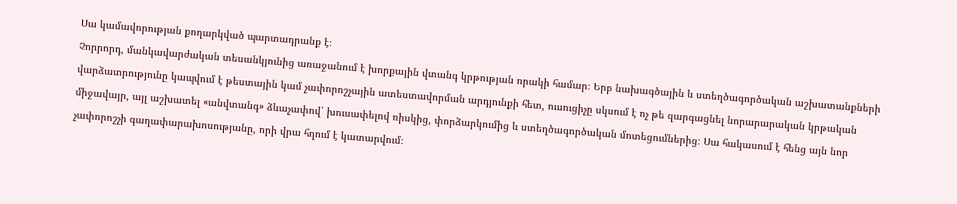Սա կամավորության քողարկված պարտադրանք է։
Չորրորդ, մանկավարժական տեսանկյունից առաջանում է խորքային վտանգ կրթության որակի համար։ Երբ նախագծային և ստեղծագործական աշխատանքների վարձատրությունը կապվում է թեստային կամ չափորոշչային ատեստավորման արդյունքի հետ, ուսուցիչը սկսում է ոչ թե զարգացնել նորարարական կրթական միջավայր, այլ աշխատել «անվտանգ» ձևաչափով՝ խուսափելով ռիսկից, փորձարկումից և ստեղծագործական մոտեցումներից։ Սա հակասում է հենց այն նոր չափորոշչի գաղափարախոսությանը, որի վրա հղում է կատարվում։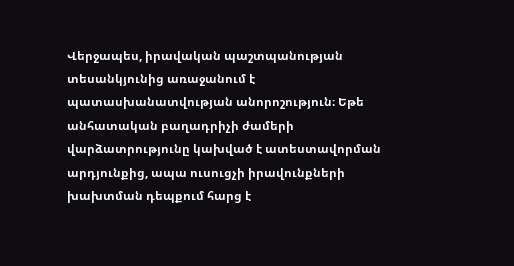Վերջապես, իրավական պաշտպանության տեսանկյունից առաջանում է պատասխանատվության անորոշություն։ Եթե անհատական բաղադրիչի ժամերի վարձատրությունը կախված է ատեստավորման արդյունքից, ապա ուսուցչի իրավունքների խախտման դեպքում հարց է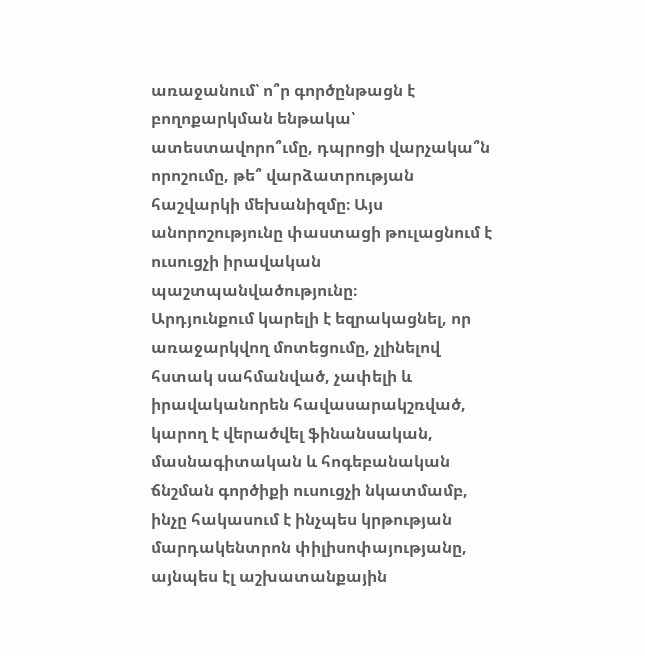առաջանում՝ ո՞ր գործընթացն է բողոքարկման ենթակա՝ ատեստավորո՞ւմը, դպրոցի վարչակա՞ն որոշումը, թե՞ վարձատրության հաշվարկի մեխանիզմը։ Այս անորոշությունը փաստացի թուլացնում է ուսուցչի իրավական պաշտպանվածությունը։
Արդյունքում կարելի է եզրակացնել, որ առաջարկվող մոտեցումը, չլինելով հստակ սահմանված, չափելի և իրավականորեն հավասարակշռված, կարող է վերածվել ֆինանսական, մասնագիտական և հոգեբանական ճնշման գործիքի ուսուցչի նկատմամբ, ինչը հակասում է ինչպես կրթության մարդակենտրոն փիլիսոփայությանը, այնպես էլ աշխատանքային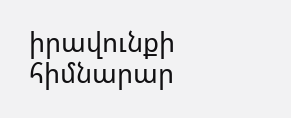իրավունքի հիմնարար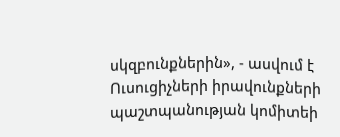սկզբունքներին», - ասվում է Ուսուցիչների իրավունքների պաշտպանության կոմիտեի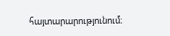հայտարարությունում։